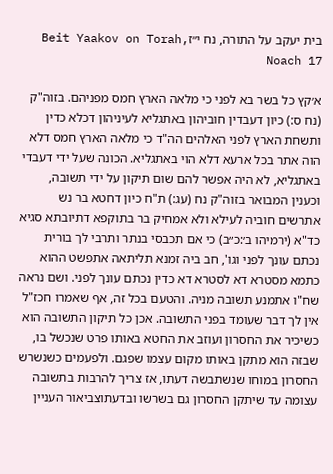בית יעקב על התורה, נח י״זBeit Yaakov on Torah, Noach 17

א׳קץ כל בשר בא לפני כי מלאה הארץ חמס מפניהם. בזוה"ק (נח ס:) כיון דעבדין חוביהון באתגליא לעיניהון דכלא כדין ותשחת הארץ לפני האלהים הה"ד כי מלאה הארץ חמס דלא הוה אתר בכל ארעא דלא הוי באתגליא. הכונה שעל ידי דעבדי באתגליא, לא היה אפשר להם שום תיקון על ידי תשובה, וכענין המבואר בזוה"ק נח (עג:) ת"ח כיון דחטא בר נש אתרשים חוביה לעילא ולא אמחיק בר בתוקפא דתיובתא סגיא כד"א (ירמיהו ב׳:כ״ב) כי אם תכבסי בנתר ותרבי לך בורית נכתם עונך לפני וגו', חב ביה זמנא תליתאה אתפשט ההוא כתמא מסטרא דא לסטרא דא כדין נכתם עונך לפני. ושם נראה שח"ו אתמנע תשובה מניה. והטעם בכל זה, אף שאמרו חכז"ל אין לך דבר שעומד בפני התשובה. אכן כל תיקון התשובה הוא כשיכיר את החסרון ועוזב את החטא באותו פרט שנכשל בו, שבזה הוא מתקן באותו מקום עצמו שפגם. ולפעמים כשנשרש החסרון במוחו שנשתבשה דעתו, אז צריך להרבות בתשובה עצומה עד שיתקן החסרון גם בשרשו ובדעתוצביאור העניין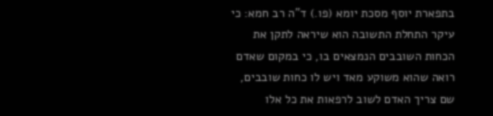בתפארת יוסף מסכת יומא (פו.) ד"ה רב חמא: כי עיקר התחלת התשובה הוא שיראה לתקן את הכחות השובבים הנמצאים בו, כי במקום שאדם רואה שהוא משוקע מאד ויש לו כחות שובבים, שם צריך האדם לשוב לרפאות את כל אלו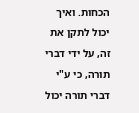הכחות. ואיך יכול לתקן את זה, על ידי דברי תורה, כי ע"י דברי תורה יכול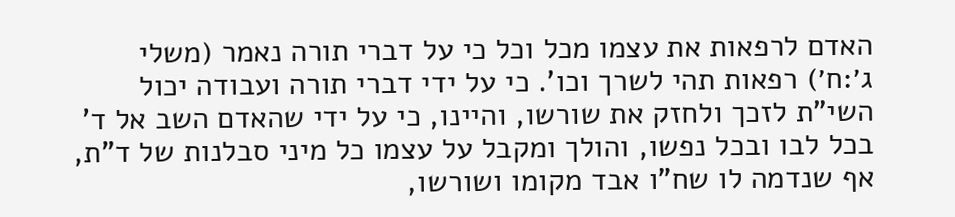האדם לרפאות את עצמו מכל וכל כי על דברי תורה נאמר (משלי ג׳:ח׳) רפאות תהי לשרך וכו'. כי על ידי דברי תורה ועבודה יכול השי"ת לזכך ולחזק את שורשו, והיינו, כי על ידי שהאדם השב אל ד' בכל לבו ובכל נפשו, והולך ומקבל על עצמו כל מיני סבלנות של ד"ת, אף שנדמה לו שח"ו אבד מקומו ושורשו,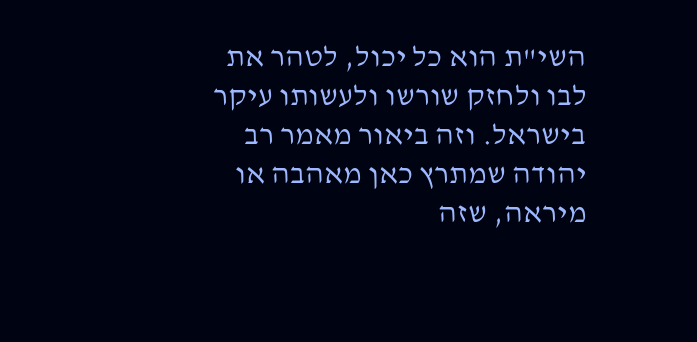השי"ת הוא כל יכול, לטהר את לבו ולחזק שורשו ולעשותו עיקר בישראל. וזה ביאור מאמר רב יהודה שמתרץ כאן מאהבה או מיראה, שזה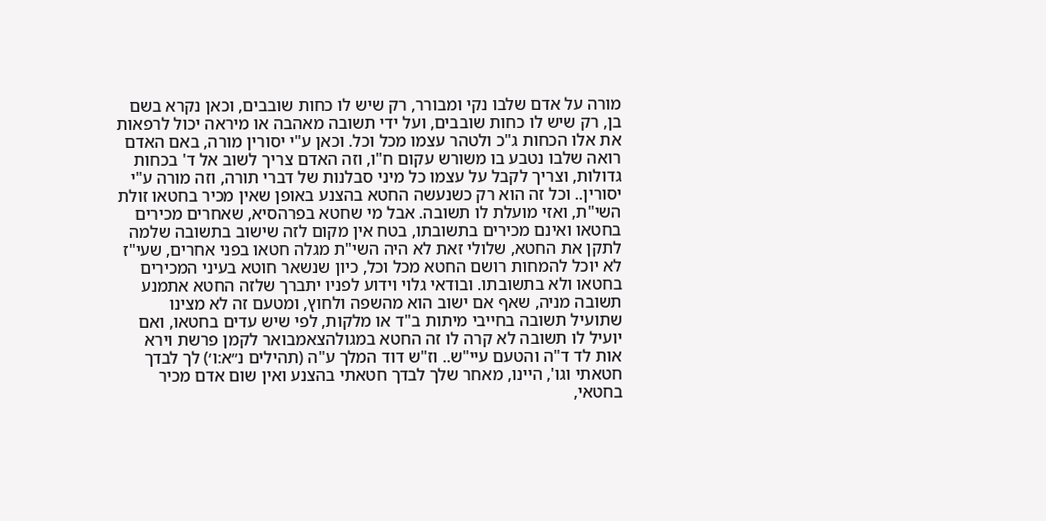מורה על אדם שלבו נקי ומבורר, רק שיש לו כחות שובבים, וכאן נקרא בשם בן, רק שיש לו כחות שובבים, ועל ידי תשובה מאהבה או מיראה יכול לרפאות את אלו הכחות ג"כ ולטהר עצמו מכל וכל. וכאן ע"י יסורין מורה, באם האדם רואה שלבו נטבע בו משורש עקום ח"ו, וזה האדם צריך לשוב אל ד' בכחות גדולות, וצריך לקבל על עצמו כל מיני סבלנות של דברי תורה, וזה מורה ע"י יסורין.. וכל זה הוא רק כשנעשה החטא בהצנע באופן שאין מכיר בחטאו זולת השי"ת, ואזי מועלת לו תשובה. אבל מי שחטא בפרהסיא, שאחרים מכירים בחטאו ואינם מכירים בתשובתו, בטח אין מקום לזה שישוב בתשובה שלמה לתקן את החטא, שלולי זאת לא היה השי"ת מגלה חטאו בפני אחרים, שעי"ז לא יוכל להמחות רושם החטא מכל וכל, כיון שנשאר חוטא בעיני המכירים בחטאו ולא בתשובתו. ובודאי גלוי וידוע לפניו יתברך שלזה החטא אתמנע תשובה מניה, שאף אם ישוב הוא מהשפה ולחוץ, ומטעם זה לא מצינו שתועיל תשובה בחייבי מיתות ב"ד או מלקות, לפי שיש עדים בחטאו, ואם יועיל לו תשובה לא קרה לו זה החטא במגולהצאמבואר לקמן פרשת וירא אות לד ד"ה והטעם עיי"ש.. וז"ש דוד המלך ע"ה (תהילים נ״א:ו׳) לך לבדך חטאתי וגו', היינו, מאחר שלך לבדך חטאתי בהצנע ואין שום אדם מכיר בחטאי,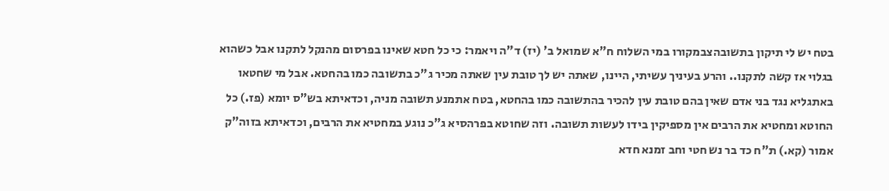בטח יש לי תיקון בתשובהצבמקורו במי השלוח ח"א שמואל ב' (יז) ד"ה ויאמר: כי כל חטא שאינו בפרסום מהנקל לתקנו אבל כשהוא בגלוי אז קשה לתקנו.. והרע בעיניך עשיתי, היינו, שאתה יש לך טובת עין שאתה מכיר ג"כ בתשובה כמו בהחטא. אבל מי שחטאו באתגליא נגד בני אדם שאין בהם טובת עין להכיר בהתשובה כמו בהחטא, בטח אתמנע תשובה מניה, וכדאיתא בש"ס יומא (פז.) כל החוטא ומחטיא את הרבים אין מספיקין בידו לעשות תשובה. וזה שחוטא בפרהסיא ג"כ נוגע במחטיא את הרבים, וכדאיתא בזוה"ק אמור (קא.) ת"ח כד בר נש חטי וחב זמנא חדא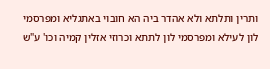ותרין ותלתא ולא אהדר ביה הא חובוי באתגליא ומפרסמי לון לעילא ומפרסמי לון לתתא וכרוזי אזלין קמיה וכו' ע"ש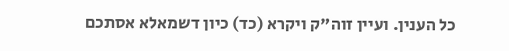כל הענין. ועיין זוה"ק ויקרא (כד) כיון דשמאלא אסתכם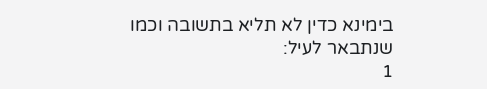בימינא כדין לא תליא בתשובה וכמו שנתבאר לעיל:
1